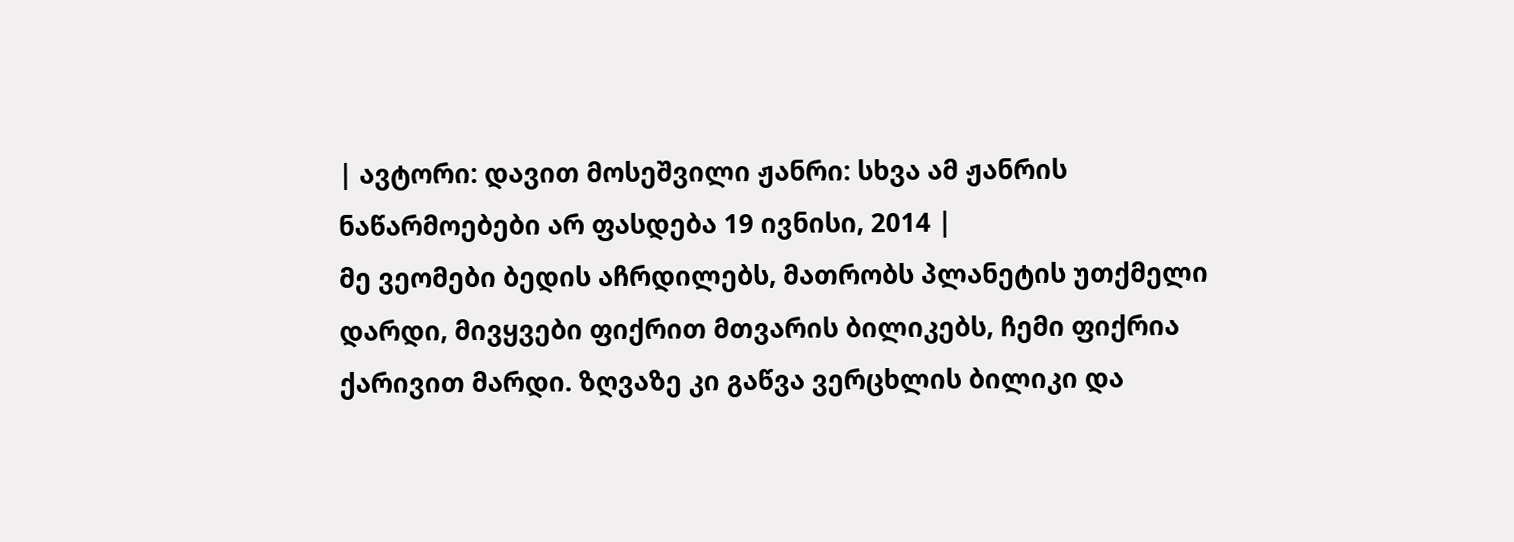| ავტორი: დავით მოსეშვილი ჟანრი: სხვა ამ ჟანრის ნაწარმოებები არ ფასდება 19 ივნისი, 2014 |
მე ვეომები ბედის აჩრდილებს, მათრობს პლანეტის უთქმელი დარდი, მივყვები ფიქრით მთვარის ბილიკებს, ჩემი ფიქრია ქარივით მარდი. ზღვაზე კი გაწვა ვერცხლის ბილიკი და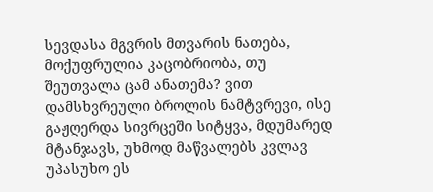სევდასა მგვრის მთვარის ნათება, მოქუფრულია კაცობრიობა, თუ შეუთვალა ცამ ანათემა? ვით დამსხვრეული ბროლის ნამტვრევი, ისე გაჟღერდა სივრცეში სიტყვა, მდუმარედ მტანჯავს, უხმოდ მაწვალებს კვლავ უპასუხო ეს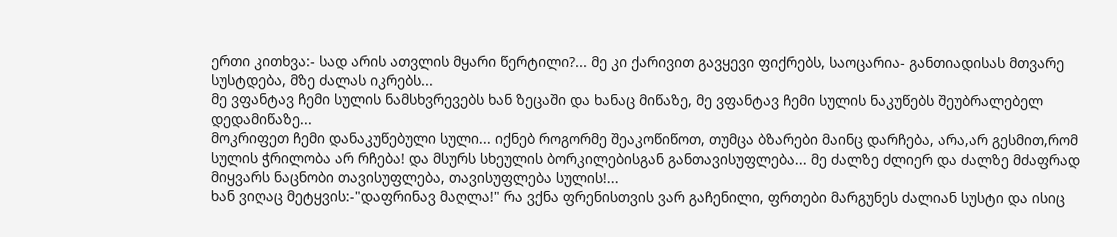ერთი კითხვა:- სად არის ათვლის მყარი წერტილი?... მე კი ქარივით გავყევი ფიქრებს, საოცარია- განთიადისას მთვარე სუსტდება, მზე ძალას იკრებს...
მე ვფანტავ ჩემი სულის ნამსხვრევებს ხან ზეცაში და ხანაც მიწაზე, მე ვფანტავ ჩემი სულის ნაკუწებს შეუბრალებელ დედამიწაზე...
მოკრიფეთ ჩემი დანაკუწებული სული... იქნებ როგორმე შეაკოწიწოთ, თუმცა ბზარები მაინც დარჩება, არა,არ გესმით,რომ სულის ჭრილობა არ რჩება! და მსურს სხეულის ბორკილებისგან განთავისუფლება... მე ძალზე ძლიერ და ძალზე მძაფრად მიყვარს ნაცნობი თავისუფლება, თავისუფლება სულის!...
ხან ვიღაც მეტყვის:-"დაფრინავ მაღლა!" რა ვქნა ფრენისთვის ვარ გაჩენილი, ფრთები მარგუნეს ძალიან სუსტი და ისიც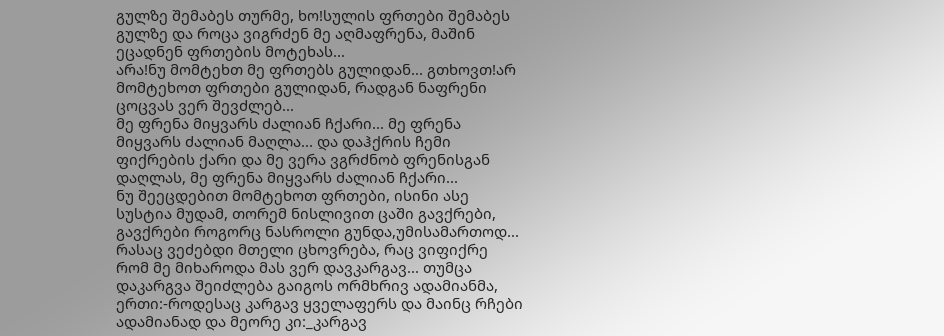გულზე შემაბეს თურმე, ხო!სულის ფრთები შემაბეს გულზე და როცა ვიგრძენ მე აღმაფრენა, მაშინ ეცადნენ ფრთების მოტეხას...
არა!ნუ მომტეხთ მე ფრთებს გულიდან... გთხოვთ!არ მომტეხოთ ფრთები გულიდან, რადგან ნაფრენი ცოცვას ვერ შევძლებ...
მე ფრენა მიყვარს ძალიან ჩქარი... მე ფრენა მიყვარს ძალიან მაღლა... და დაჰქრის ჩემი ფიქრების ქარი და მე ვერა ვგრძნობ ფრენისგან დაღლას, მე ფრენა მიყვარს ძალიან ჩქარი...
ნუ შეეცდებით მომტეხოთ ფრთები, ისინი ასე სუსტია მუდამ, თორემ ნისლივით ცაში გავქრები, გავქრები როგორც ნასროლი გუნდა,უმისამართოდ...
რასაც ვეძებდი მთელი ცხოვრება, რაც ვიფიქრე რომ მე მიხაროდა მას ვერ დავკარგავ... თუმცა დაკარგვა შეიძლება გაიგოს ორმხრივ ადამიანმა, ერთი:-როდესაც კარგავ ყველაფერს და მაინც რჩები ადამიანად და მეორე კი:_კარგავ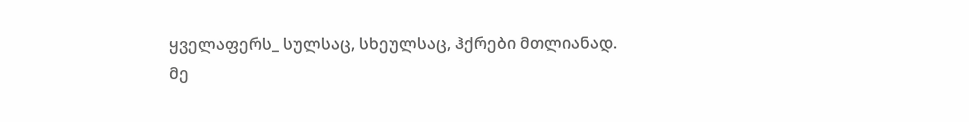ყველაფერს_ სულსაც, სხეულსაც, ჰქრები მთლიანად.
მე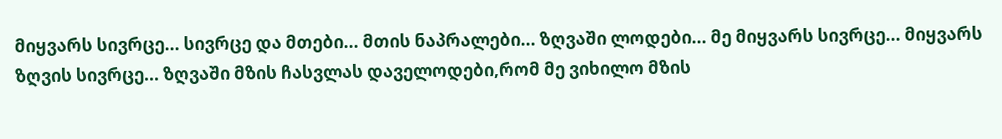მიყვარს სივრცე... სივრცე და მთები... მთის ნაპრალები... ზღვაში ლოდები... მე მიყვარს სივრცე... მიყვარს ზღვის სივრცე... ზღვაში მზის ჩასვლას დაველოდები,რომ მე ვიხილო მზის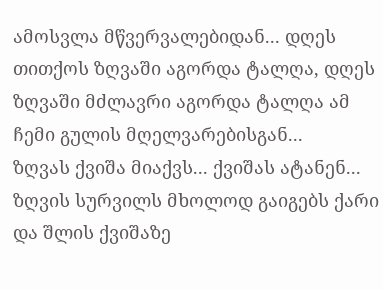ამოსვლა მწვერვალებიდან... დღეს თითქოს ზღვაში აგორდა ტალღა, დღეს ზღვაში მძლავრი აგორდა ტალღა ამ ჩემი გულის მღელვარებისგან...
ზღვას ქვიშა მიაქვს... ქვიშას ატანენ... ზღვის სურვილს მხოლოდ გაიგებს ქარი და შლის ქვიშაზე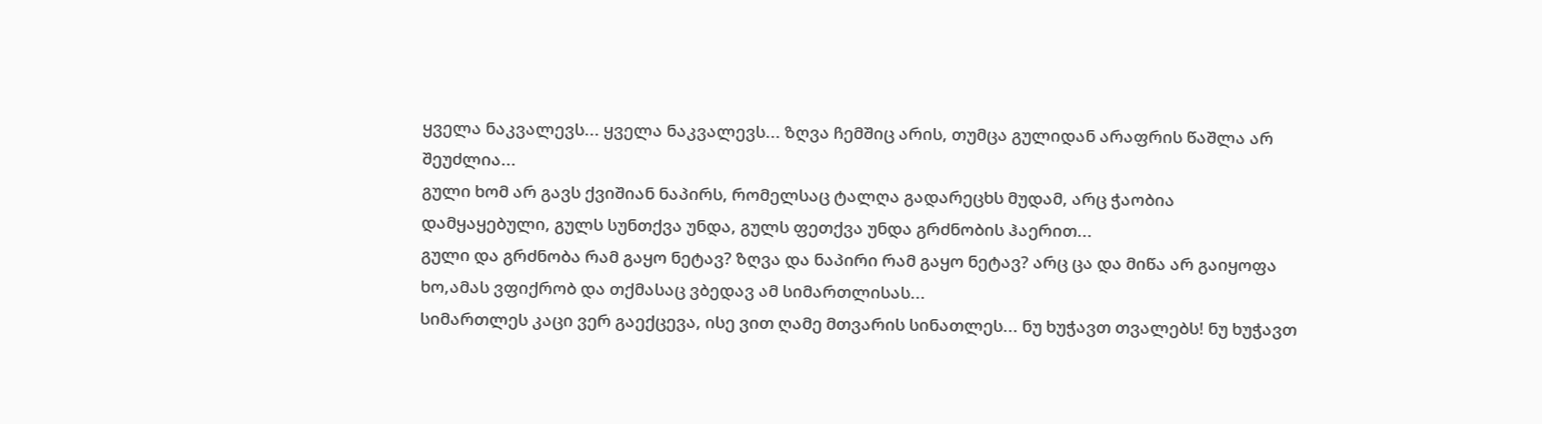ყველა ნაკვალევს... ყველა ნაკვალევს... ზღვა ჩემშიც არის, თუმცა გულიდან არაფრის წაშლა არ შეუძლია...
გული ხომ არ გავს ქვიშიან ნაპირს, რომელსაც ტალღა გადარეცხს მუდამ, არც ჭაობია დამყაყებული, გულს სუნთქვა უნდა, გულს ფეთქვა უნდა გრძნობის ჰაერით...
გული და გრძნობა რამ გაყო ნეტავ? ზღვა და ნაპირი რამ გაყო ნეტავ? არც ცა და მიწა არ გაიყოფა ხო,ამას ვფიქრობ და თქმასაც ვბედავ ამ სიმართლისას...
სიმართლეს კაცი ვერ გაექცევა, ისე ვით ღამე მთვარის სინათლეს... ნუ ხუჭავთ თვალებს! ნუ ხუჭავთ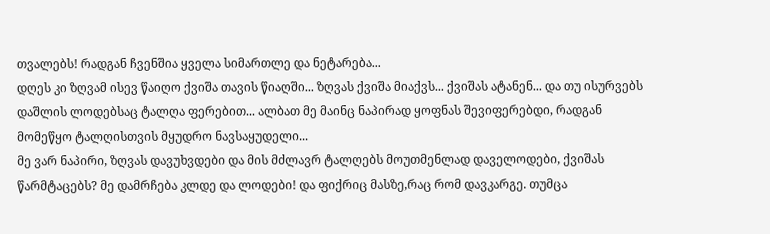თვალებს! რადგან ჩვენშია ყველა სიმართლე და ნეტარება...
დღეს კი ზღვამ ისევ წაიღო ქვიშა თავის წიაღში... ზღვას ქვიშა მიაქვს... ქვიშას ატანენ... და თუ ისურვებს დაშლის ლოდებსაც ტალღა ფერებით... ალბათ მე მაინც ნაპირად ყოფნას შევიფერებდი, რადგან მომეწყო ტალღისთვის მყუდრო ნავსაყუდელი...
მე ვარ ნაპირი, ზღვას დავუხვდები და მის მძლავრ ტალღებს მოუთმენლად დაველოდები, ქვიშას წარმტაცებს? მე დამრჩება კლდე და ლოდები! და ფიქრიც მასზე,რაც რომ დავკარგე. თუმცა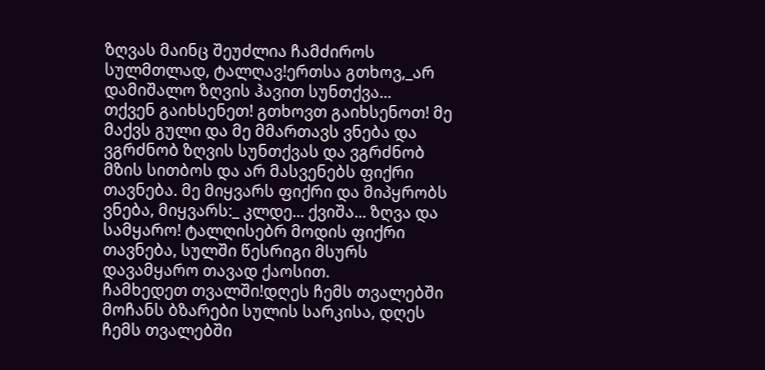ზღვას მაინც შეუძლია ჩამძიროს სულმთლად, ტალღავ!ერთსა გთხოვ,_არ დამიშალო ზღვის ჰავით სუნთქვა...
თქვენ გაიხსენეთ! გთხოვთ გაიხსენოთ! მე მაქვს გული და მე მმართავს ვნება და ვგრძნობ ზღვის სუნთქვას და ვგრძნობ მზის სითბოს და არ მასვენებს ფიქრი თავნება. მე მიყვარს ფიქრი და მიპყრობს ვნება, მიყვარს:_ კლდე... ქვიშა... ზღვა და სამყარო! ტალღისებრ მოდის ფიქრი თავნება, სულში წესრიგი მსურს დავამყარო თავად ქაოსით.
ჩამხედეთ თვალში!დღეს ჩემს თვალებში მოჩანს ბზარები სულის სარკისა, დღეს ჩემს თვალებში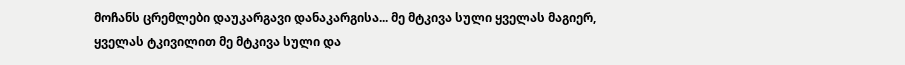მოჩანს ცრემლები დაუკარგავი დანაკარგისა... მე მტკივა სული ყველას მაგიერ, ყველას ტკივილით მე მტკივა სული და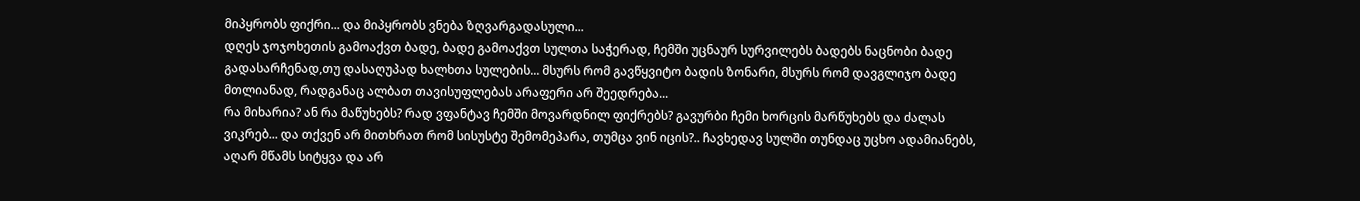მიპყრობს ფიქრი... და მიპყრობს ვნება ზღვარგადასული...
დღეს ჯოჯოხეთის გამოაქვთ ბადე, ბადე გამოაქვთ სულთა საჭერად, ჩემში უცნაურ სურვილებს ბადებს ნაცნობი ბადე გადასარჩენად,თუ დასაღუპად ხალხთა სულების... მსურს რომ გავწყვიტო ბადის ზონარი, მსურს რომ დავგლიჯო ბადე მთლიანად, რადგანაც ალბათ თავისუფლებას არაფერი არ შეედრება...
რა მიხარია? ან რა მაწუხებს? რად ვფანტავ ჩემში მოვარდნილ ფიქრებს? გავურბი ჩემი ხორცის მარწუხებს და ძალას ვიკრებ... და თქვენ არ მითხრათ რომ სისუსტე შემომეპარა, თუმცა ვინ იცის?.. ჩავხედავ სულში თუნდაც უცხო ადამიანებს, აღარ მწამს სიტყვა და არ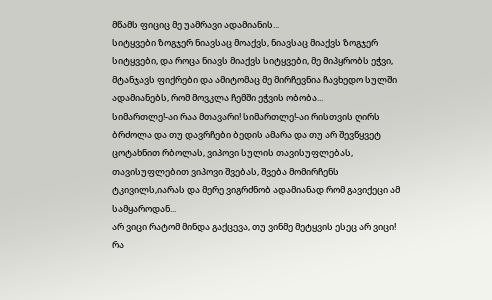მწამს ფიციც მე უამრავი ადამიანის...
სიტყვები ზოგჯერ ნიავსაც მოაქვს, ნიავსაც მიაქვს ზოგჯერ სიტყვები, და როცა ნიავს მიაქვს სიტყვები, მე მიპყრობს ეჭვი, მტანჯავს ფიქრები და ამიტომაც მე მირჩევნია ჩავხედო სულში ადამიანებს, რომ მოვკლა ჩემში ეჭვის ობობა...
სიმართლე!-აი რაა მთავარი! სიმართლე!-აი რისთვის ღირს ბრძოლა და თუ დავრჩები ბედის ამარა და თუ არ შევწყვეტ ცოტახნით რბოლას, ვიპოვი სულის თავისუფლებას, თავისუფლებით ვიპოვი შვებას, შვება მომირჩენს ტკივილს,იარას და მერე ვიგრძნობ ადამიანად რომ გავიქეცი ამ სამყაროდან...
არ ვიცი რატომ მინდა გაქცევა, თუ ვინმე მეტყვის ესეც არ ვიცი! რა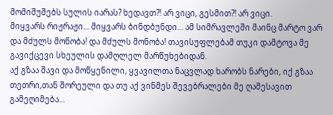მომიშუშებს სულის იარას? ხედავთ?! არ ვიცი, გესმით?! არ ვიცი.
მიყვარს რიჟრაჟი... მიყვარს ბინდბუნდი... ამ სიმრავლეში მაინც მარტო ვარ და მძულს მონობა! და მძულს მონობა! თავისუფლებამ თუკი დამტოვა მე გავიქცევი სხეულის დამღლელ მარწუხებიდან.
აქ გზაა შავი და მოწყენილი, ყვავილთა ნაცვლად ხარობს ნარები, იქ გზაა თეთრი,თან შორეული და თუ აქ ვინმეს შევებრალები მე ღამესავით გამეღიმება...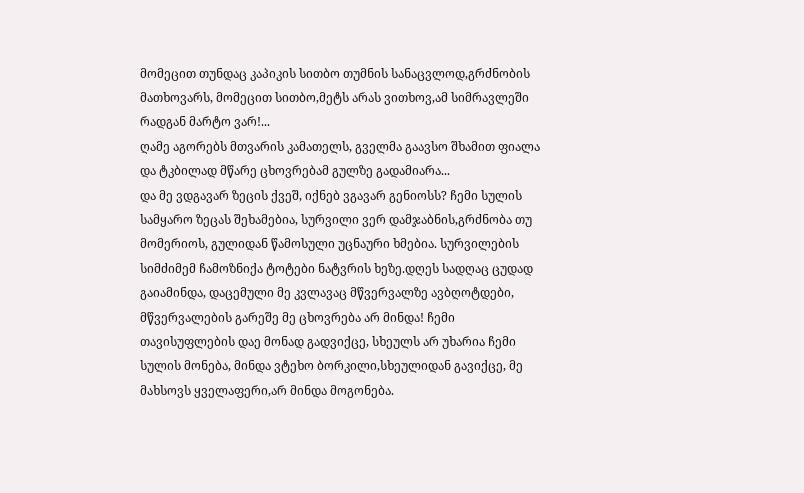მომეცით თუნდაც კაპიკის სითბო თუმნის სანაცვლოდ,გრძნობის მათხოვარს, მომეცით სითბო,მეტს არას ვითხოვ,ამ სიმრავლეში რადგან მარტო ვარ!...
ღამე აგორებს მთვარის კამათელს, გველმა გაავსო შხამით ფიალა და ტკბილად მწარე ცხოვრებამ გულზე გადამიარა...
და მე ვდგავარ ზეცის ქვეშ, იქნებ ვგავარ გენიოსს? ჩემი სულის სამყარო ზეცას შეხამებია, სურვილი ვერ დამჯაბნის,გრძნობა თუ მომერიოს, გულიდან წამოსული უცნაური ხმებია. სურვილების სიმძიმემ ჩამოზნიქა ტოტები ნატვრის ხეზე.დღეს სადღაც ცუდად გაიამინდა, დაცემული მე კვლავაც მწვერვალზე ავბღოტდები, მწვერვალების გარეშე მე ცხოვრება არ მინდა! ჩემი თავისუფლების დაე მონად გადვიქცე, სხეულს არ უხარია ჩემი სულის მონება, მინდა ვტეხო ბორკილი,სხეულიდან გავიქცე, მე მახსოვს ყველაფერი,არ მინდა მოგონება.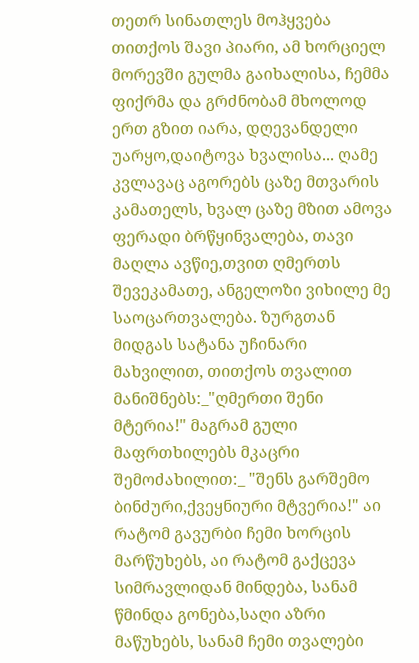თეთრ სინათლეს მოჰყვება თითქოს შავი პიარი, ამ ხორციელ მორევში გულმა გაიხალისა, ჩემმა ფიქრმა და გრძნობამ მხოლოდ ერთ გზით იარა, დღევანდელი უარყო,დაიტოვა ხვალისა... ღამე კვლავაც აგორებს ცაზე მთვარის კამათელს, ხვალ ცაზე მზით ამოვა ფერადი ბრწყინვალება, თავი მაღლა ავწიე,თვით ღმერთს შევეკამათე, ანგელოზი ვიხილე მე საოცართვალება. ზურგთან მიდგას სატანა უჩინარი მახვილით, თითქოს თვალით მანიშნებს:_"ღმერთი შენი მტერია!" მაგრამ გული მაფრთხილებს მკაცრი შემოძახილით:_ "შენს გარშემო ბინძური,ქვეყნიური მტვერია!" აი რატომ გავურბი ჩემი ხორცის მარწუხებს, აი რატომ გაქცევა სიმრავლიდან მინდება, სანამ წმინდა გონება,საღი აზრი მაწუხებს, სანამ ჩემი თვალები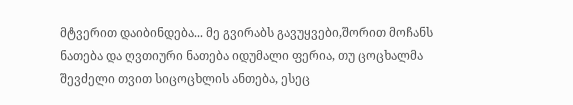მტვერით დაიბინდება... მე გვირაბს გავუყვები,შორით მოჩანს ნათება და ღვთიური ნათება იდუმალი ფერია, თუ ცოცხალმა შევძელი თვით სიცოცხლის ანთება, ესეც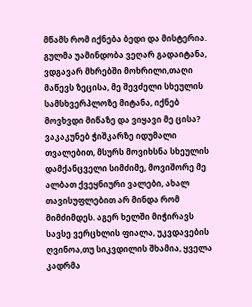მწამს რომ იქნება ბედი და მისტერია. გულმა უამინდობა ვეღარ გადაიტანა, ვდგავარ მხრებში მოხრილი,თაღი მაწევს ზეცისა, მე შევძელი სხეულის სამსხვერპლოზე მიტანა, იქნებ მოვხვდი მიწაზე და ვიყავი მე ცისა? ვაკაკუნებ ჭიშკარზე იდუმალი თვალებით, მსურს მოვიხსნა სხეულის დამქანცველი სიმძიმე, მოვიშორე მე ალბათ ქვეყნიური ვალები, ახალ თავისუფლებით არ მინდა რომ მიმძიმდეს. აგერ ხელში მიჭირავს სავსე ვერცხლის ფიალა, უკვდავების ღვინოა,თუ სიკვდილის შხამია, ყველა კადრმა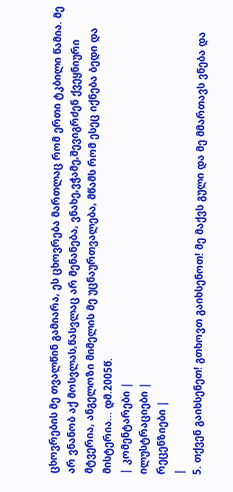ცხოვრების მე თვალწინ გამიარა, ეს ცხოვრება მართლაც რომ ერთი ტკბილი წამია. მე არ ვნანობ აქ მოსვლას,წასვლაც არ მენანება, ვნახე,ვჭამე,შევიგრძენ ქვეყნიური მტვერია, ანგელოზი მიმელის მე უცნაურთვალება, მწამს რომ ესეც იქნება ბედი და მისტერია... დმ.2005წ.
| კომენტარები |
ილუსტრაციები |
რეცენზიები |
|
5. თქვენ გაიხსენეთ! გთხოვთ გაიხსენოთ! მე მაქვს გული და მე მმართავს ვნება და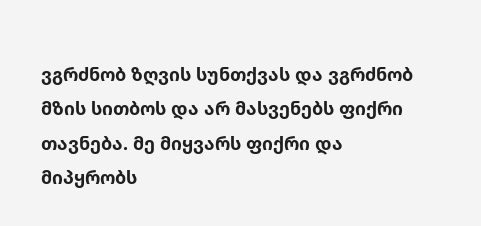ვგრძნობ ზღვის სუნთქვას და ვგრძნობ მზის სითბოს და არ მასვენებს ფიქრი თავნება. მე მიყვარს ფიქრი და მიპყრობს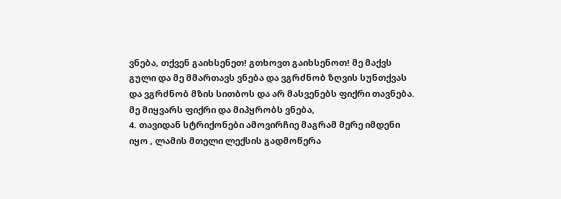ვნება, თქვენ გაიხსენეთ! გთხოვთ გაიხსენოთ! მე მაქვს გული და მე მმართავს ვნება და ვგრძნობ ზღვის სუნთქვას და ვგრძნობ მზის სითბოს და არ მასვენებს ფიქრი თავნება. მე მიყვარს ფიქრი და მიპყრობს ვნება,
4. თავიდან სტრიქონები ამოვირჩიე მაგრამ მერე იმდენი იყო , ლამის მთელი ლექსის გადმოწერა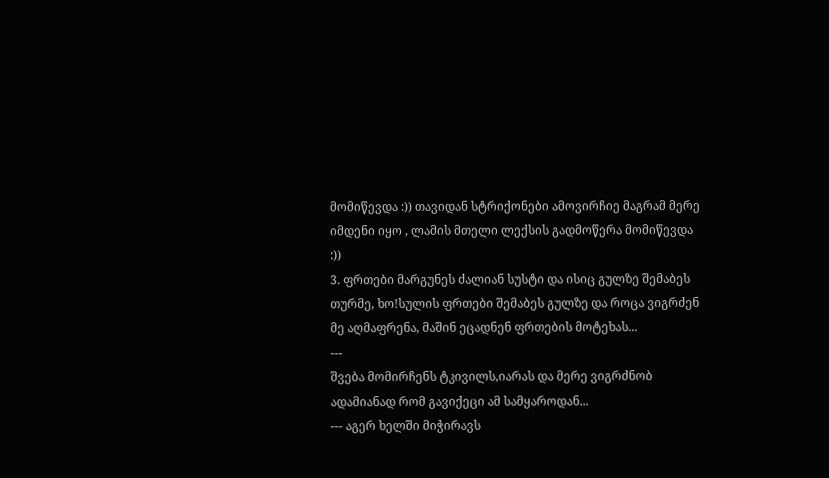მომიწევდა :)) თავიდან სტრიქონები ამოვირჩიე მაგრამ მერე იმდენი იყო , ლამის მთელი ლექსის გადმოწერა მომიწევდა :))
3. ფრთები მარგუნეს ძალიან სუსტი და ისიც გულზე შემაბეს თურმე, ხო!სულის ფრთები შემაბეს გულზე და როცა ვიგრძენ მე აღმაფრენა, მაშინ ეცადნენ ფრთების მოტეხას...
---
შვება მომირჩენს ტკივილს,იარას და მერე ვიგრძნობ ადამიანად რომ გავიქეცი ამ სამყაროდან...
--- აგერ ხელში მიჭირავს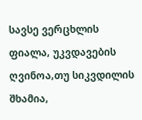სავსე ვერცხლის ფიალა, უკვდავების ღვინოა,თუ სიკვდილის შხამია,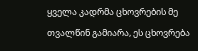ყველა კადრმა ცხოვრების მე თვალწინ გამიარა, ეს ცხოვრება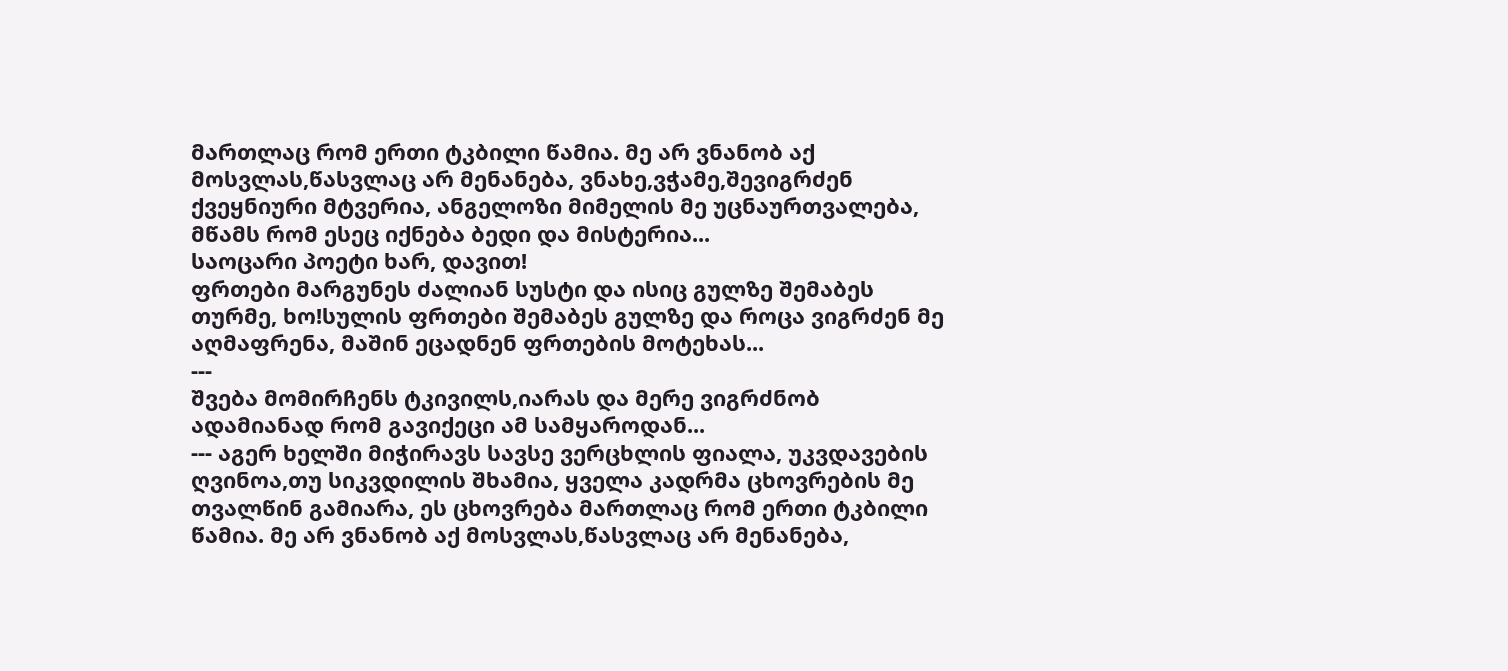მართლაც რომ ერთი ტკბილი წამია. მე არ ვნანობ აქ მოსვლას,წასვლაც არ მენანება, ვნახე,ვჭამე,შევიგრძენ ქვეყნიური მტვერია, ანგელოზი მიმელის მე უცნაურთვალება, მწამს რომ ესეც იქნება ბედი და მისტერია...
საოცარი პოეტი ხარ, დავით!
ფრთები მარგუნეს ძალიან სუსტი და ისიც გულზე შემაბეს თურმე, ხო!სულის ფრთები შემაბეს გულზე და როცა ვიგრძენ მე აღმაფრენა, მაშინ ეცადნენ ფრთების მოტეხას...
---
შვება მომირჩენს ტკივილს,იარას და მერე ვიგრძნობ ადამიანად რომ გავიქეცი ამ სამყაროდან...
--- აგერ ხელში მიჭირავს სავსე ვერცხლის ფიალა, უკვდავების ღვინოა,თუ სიკვდილის შხამია, ყველა კადრმა ცხოვრების მე თვალწინ გამიარა, ეს ცხოვრება მართლაც რომ ერთი ტკბილი წამია. მე არ ვნანობ აქ მოსვლას,წასვლაც არ მენანება,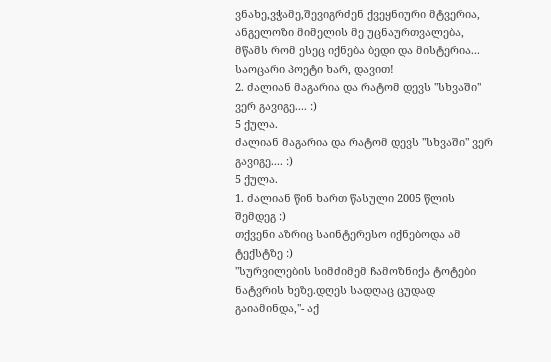ვნახე,ვჭამე,შევიგრძენ ქვეყნიური მტვერია, ანგელოზი მიმელის მე უცნაურთვალება, მწამს რომ ესეც იქნება ბედი და მისტერია...
საოცარი პოეტი ხარ, დავით!
2. ძალიან მაგარია და რატომ დევს "სხვაში" ვერ გავიგე.... :)
5 ქულა.
ძალიან მაგარია და რატომ დევს "სხვაში" ვერ გავიგე.... :)
5 ქულა.
1. ძალიან წინ ხართ წასული 2005 წლის შემდეგ :)
თქვენი აზრიც საინტერესო იქნებოდა ამ ტექსტზე :)
"სურვილების სიმძიმემ ჩამოზნიქა ტოტები ნატვრის ხეზე.დღეს სადღაც ცუდად გაიამინდა,"- აქ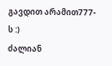გავდით არამით777-ს :)
ძალიან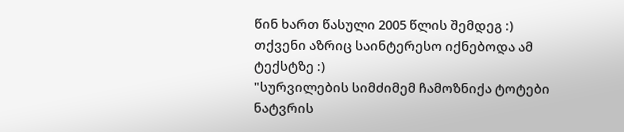წინ ხართ წასული 2005 წლის შემდეგ :)
თქვენი აზრიც საინტერესო იქნებოდა ამ ტექსტზე :)
"სურვილების სიმძიმემ ჩამოზნიქა ტოტები ნატვრის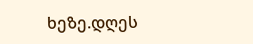ხეზე.დღეს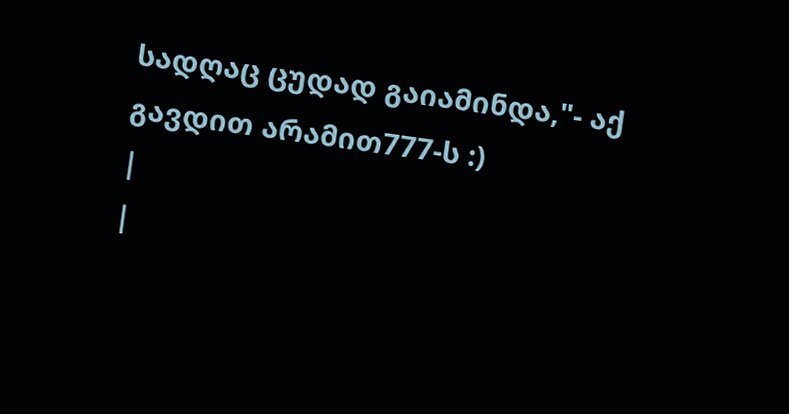სადღაც ცუდად გაიამინდა,"- აქ გავდით არამით777-ს :)
|
|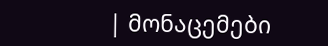| მონაცემები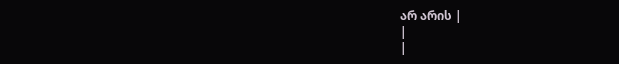არ არის |
|
|